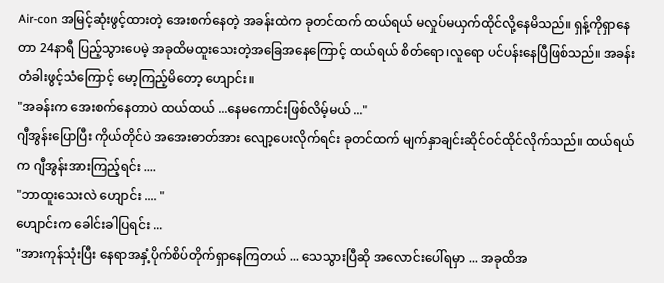Air-con အမြင့်ဆုံးဖွင့်ထားတဲ့ အေးစက်နေတဲ့ အခန်းထဲက ခုတင်ထက် ထယ်ရယ် မလှုပ်မယှက်ထိုင်လို့နေမိသည်။ ရှန့်ကိုရှာနေတာ 24နာရီ ပြည့်သွားပေမဲ့ အခုထိမထူးသေးတဲ့အခြေအနေကြောင့် ထယ်ရယ် စိတ်ရော၊လူရော ပင်ပန်းနေပြီဖြစ်သည်။ အခန်းတံခါးဖွင့်သံကြောင့် မော့ကြည့်မိတော့ ဟျောင်း။
"အခန်းက အေးစက်နေတာပဲ ထယ်ထယ် ...နေမကောင်းဖြစ်လိမ့်မယ် ..."
ဂျီအွန်းပြောပြီး ကိုယ်တိုင်ပဲ အအေးဓာတ်အား လျော့ပေးလိုက်ရင်း ခုတင်ထက် မျက်နှာချင်းဆိုင်ဝင်ထိုင်လိုက်သည်။ ထယ်ရယ်က ဂျီအွန်းအားကြည့်ရင်း ....
"ဘာထူးသေးလဲ ဟျောင်း .... "
ဟျောင်းက ခေါင်းခါပြရင်း ...
"အားကုန်သုံးပြီး နေရာအနှံ့ပိုက်စိပ်တိုက်ရှာနေကြတယ် ... သေသွားပြီဆို အလောင်းပေါ်ရမှာ ... အခုထိအ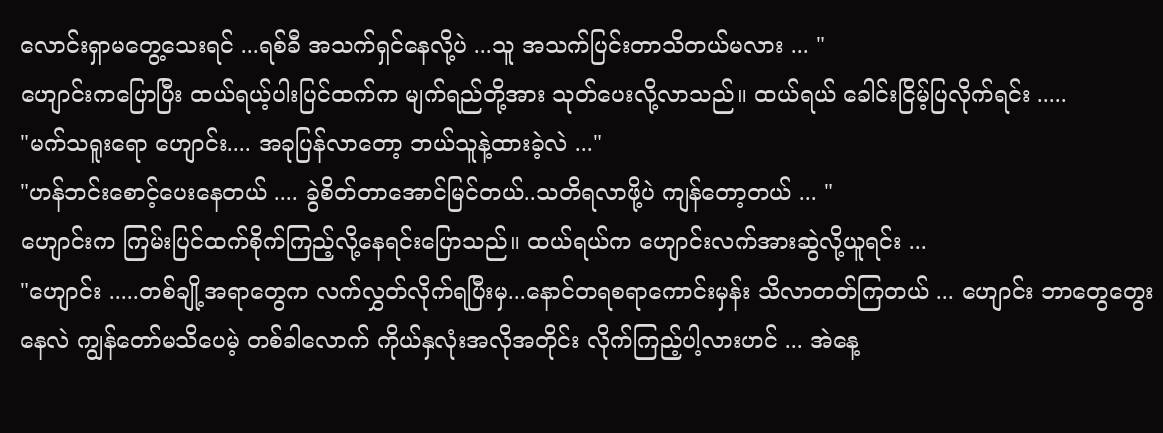လောင်းရှာမတွေ့သေးရင် ...ရစ်ခီ အသက်ရှင်နေလို့ပဲ ...သူ အသက်ပြင်းတာသိတယ်မလား ... "
ဟျောင်းကပြောပြီး ထယ်ရယ့်ပါးပြင်ထက်က မျက်ရည်တို့အား သုတ်ပေးလို့လာသည်။ ထယ်ရယ် ခေါင်းငြိမ့်ပြလိုက်ရင်း .....
"မက်သရူးရော ဟျောင်း.... အခုပြန်လာတော့ ဘယ်သူနဲ့ထားခဲ့လဲ ..."
"ဟန်ဘင်းစောင့်ပေးနေတယ် .... ခွဲစိတ်တာအောင်မြင်တယ်..သတိရလာဖို့ပဲ ကျန်တော့တယ် ... "
ဟျောင်းက ကြမ်းပြင်ထက်စိုက်ကြည့်လို့နေရင်းပြောသည်။ ထယ်ရယ်က ဟျောင်းလက်အားဆွဲလို့ယူရင်း ...
"ဟျောင်း .....တစ်ချို့အရာတွေက လက်လွှတ်လိုက်ရပြီးမှ...နောင်တရစရာကောင်းမှန်း သိလာတတ်ကြတယ် ... ဟျောင်း ဘာတွေတွေးနေလဲ ကျွန်တော်မသိပေမဲ့ တစ်ခါလောက် ကိုယ်နှလုံးအလိုအတိုင်း လိုက်ကြည့်ပါ့လားဟင် ... အဲနေ့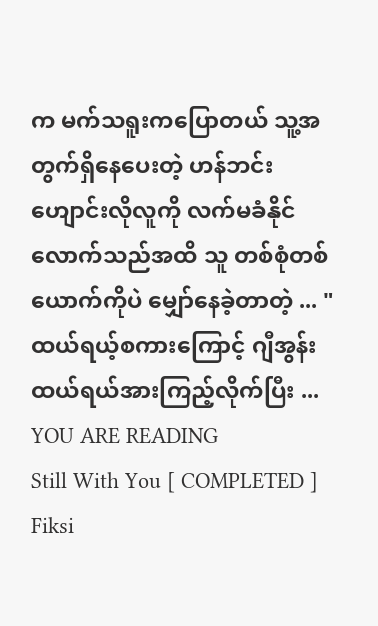က မက်သရူးကပြောတယ် သူ့အတွက်ရှိနေပေးတဲ့ ဟန်ဘင်းဟျောင်းလိုလူကို လက်မခံနိုင်လောက်သည်အထိ သူ တစ်စုံတစ်ယောက်ကိုပဲ မျှော်နေခဲ့တာတဲ့ ... "
ထယ်ရယ့်စကားကြောင့် ဂျီအွန်း ထယ်ရယ်အားကြည့်လိုက်ပြီး ...
YOU ARE READING
Still With You [ COMPLETED ]
Fiksi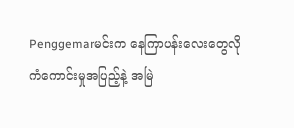Penggemarမင်းက နေကြာပန်းလေးတွေလို ကံကောင်းမှုအပြည့်နဲ့ အမြဲ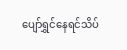ပျော်ရွှင်နေရင်သိပ်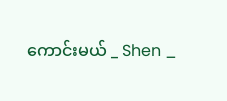ကောင်းမယ် _ Shen _